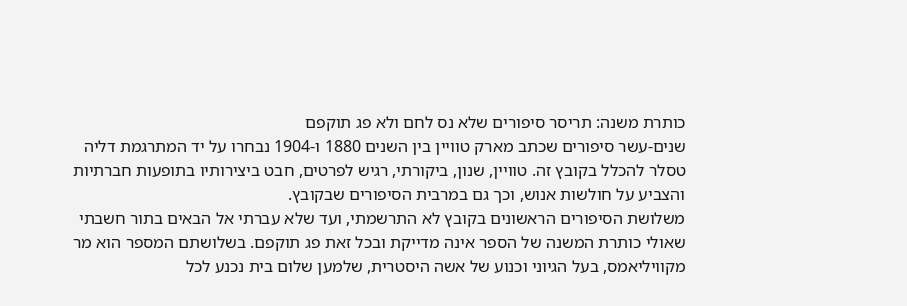כותרת משנה: תריסר סיפורים שלא נס לחם ולא פג תוקפם
שנים-עשר סיפורים שכתב מארק טוויין בין השנים 1880 ו-1904 נבחרו על יד המתרגמת דליה טסלר להכלל בקובץ זה. טוויין, שנון, ביקורתי, רגיש לפרטים, חבט ביצירותיו בתופעות חברתיות והצביע על חולשות אנוש, וכך גם במרבית הסיפורים שבקובץ.
משלושת הסיפורים הראשונים בקובץ לא התרשמתי, ועד שלא עברתי אל הבאים בתור חשבתי שאולי כותרת המשנה של הספר אינה מדייקת ובכל זאת פג תוקפם. בשלושתם המספר הוא מר מקוויליאמס, בעל הגיוני וכנוע של אשה היסטרית, שלמען שלום בית נכנע לכל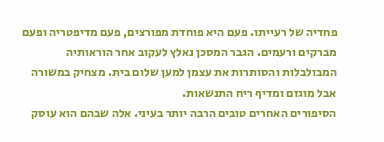פחדיה של רעייתו. פעם היא פוחדת מפורצים, פעם מדיפטריה ופעם מברקים ורעמים. הגבר המסכן נאלץ לעקוב אחר הוראותיה המבולבלות והסותרות את עצמן למען שלום בית. מצחיק במשורה אבל מוגזם ומדיף ריח התנשאות.
הסיפורים האחרים טובים הרבה יותר בעיני. אלה שבהם הוא עוסק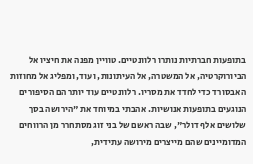בתופעות חברתיות נותרו רלוונטיים. טוויין מפנה את חיציו אל הביורוקרטיה, אל המשטרה, אל העיתונות, ועוד, ומפליג אל מחוזות האבסורד כדי לחדד את מסריו. רלוונטיים עוד יותר הם הסיפורים הנוגעים בתופעות אנושיות. אהבתי במיוחד את "הירושה בסך שלושים אלף דולר", שבה ראשם של בני זוג מסתחרר מן הרווחים המדומיינים שהם מייצרים מירושה עתידית,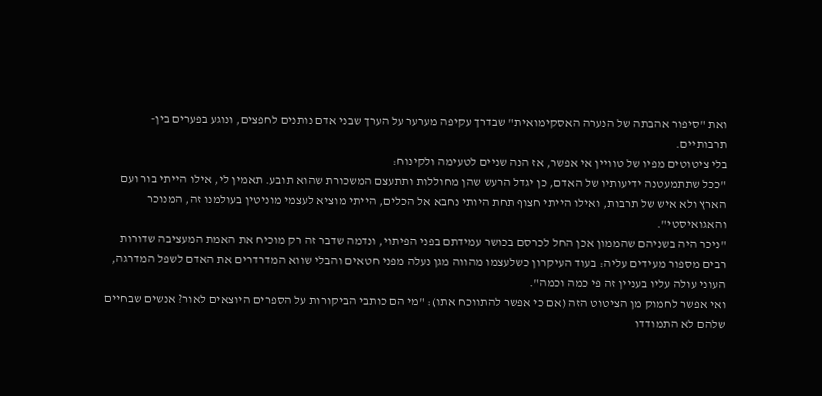ואת "סיפור אהבתה של הנערה האסקימואית" שבדרך עקיפה מערער על הערך שבני אדם נותנים לחפצים, ונוגע בפערים בין-תרבותיים.
בלי ציטוטים מפיו של טוויין אי אפשר, אז הנה שניים לטעימה ולקינוח:
"ככל שתתמעטנה ידיעותיו של האדם, כן יגדל הרעש שהן מחוללות ותתעצם המשכורת שהוא תובע. תאמין לי, אילו הייתי בור ועם הארץ ולא איש של תרבות, ואילו הייתי חצוף תחת היותי נחבא אל הכלים, הייתי מוציא לעצמי מוניטין בעולמנו זה, המנוכר והאגואיסטי".
"ניכר היה בשניהם שהממון אכן החל לכרסם בכושר עמידתם בפני הפיתוי, ונדמה שדבר זה רק מוכיח את האמת המעציבה שדורות רבים מספור מעידים עליה: בעוד העיקרון כשלעצמו מהווה מגן נעלה מפני חטאים והבלי שווא המדרדרים את האדם לשפל המדרגה, העוני עולה עליו בעניין זה פי כמה וכמה".
ואי אפשר לחמוק מן הציטוט הזה (אם כי אפשר להתווכח אתו): "מי הם כותבי הביקורות על הספרים היוצאים לאור? אנשים שבחיים שלהם לא התמודדו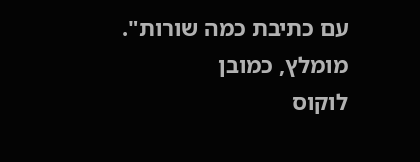עם כתיבת כמה שורות".
מומלץ, כמובן
לוקוס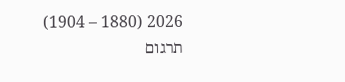2026 (1880 – 1904)
תרגום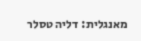מאנגלית: דליה טסלר